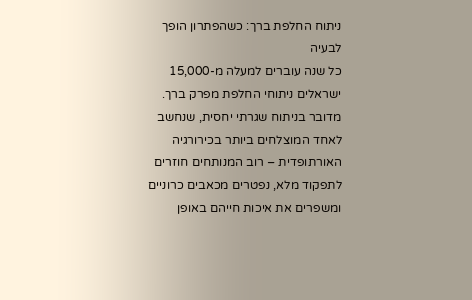ניתוח החלפת ברך: כשהפתרון הופך לבעיה
כל שנה עוברים למעלה מ-15,000 ישראלים ניתוחי החלפת מפרק ברך. מדובר בניתוח שגרתי יחסית, שנחשב לאחד המוצלחים ביותר בכירורגיה האורתופדית – רוב המנותחים חוזרים לתפקוד מלא, נפטרים מכאבים כרוניים ומשפרים את איכות חייהם באופן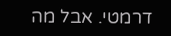דרמטי. אבל מה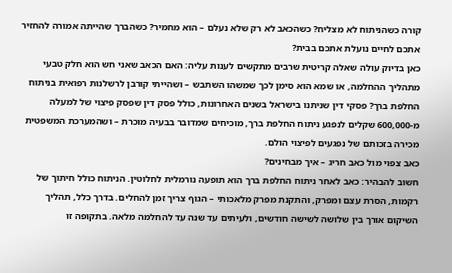קורה כשהניתוח לא מצליח? כשהכאב לא רק שלא נעלם – הוא מחמיר? כשהברך שהייתה אמורה להחזיר אתכם לחיים נועלת אתכם בבית?
כאן בדיוק עולה שאלה קריטית שרבים מתקשים לענות עליה: האם הכאב שאני חש הוא חלק טבעי מתהליך ההחלמה, או שמא הוא סימן לכך שמשהו השתבש – ושהייתי קורבן לרשלנות רפואית בניתוח החלפת ברך? פסקי דין שניתנו בישראל בשנים האחרונות, כולל פסק דין שפסק פיצוי של למעלה מ-600,000 שקלים לנפגע ניתוח החלפת ברך, מוכיחים שמדובר בבעיה מוכרת – ושהמערכת המשפטית מכירה בזכותם של נפגעים לפיצוי הולם.
כאב צפוי מול כאב חריג – איך מבחינים?
חשוב להבהיר: כאב לאחר ניתוח החלפת ברך הוא תופעה נורמלית לחלוטין. הניתוח כולל חיתוך של רקמות, הסרת עצם ומפרק, והתקנת מפרק מלאכותי – הגוף צריך זמן להחלים. בדרך כלל, תהליך השיקום אורך בין שלושה לשישה חודשים, ולעיתים עד שנה עד להחלמה מלאה. בתקופה זו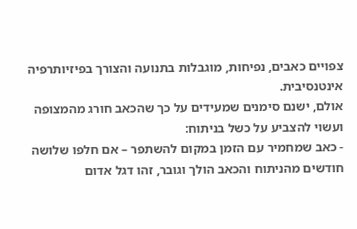צפויים כאבים, נפיחות, מוגבלות בתנועה והצורך בפיזיותרפיה אינטנסיבית.
אולם, ישנם סימנים שמעידים על כך שהכאב חורג מהמצופה ועשוי להצביע על כשל בניתוח:
- כאב שמחמיר עם הזמן במקום להשתפר – אם חלפו שלושה חודשים מהניתוח והכאב הולך וגובר, זהו דגל אדום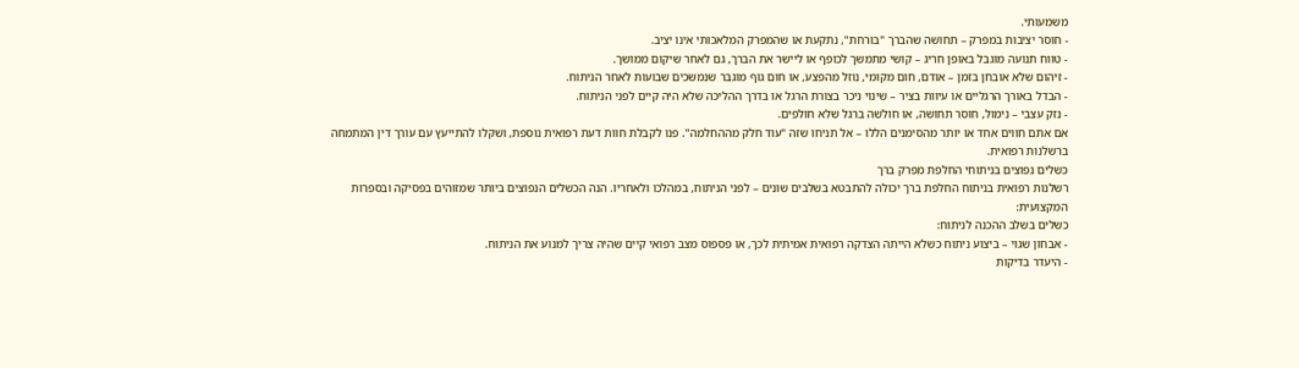משמעותי.
- חוסר יציבות במפרק – תחושה שהברך "בורחת", נתקעת או שהמפרק המלאכותי אינו יציב.
- טווח תנועה מוגבל באופן חריג – קושי מתמשך לכופף או ליישר את הברך, גם לאחר שיקום ממושך.
- זיהום שלא אובחן בזמן – אודם, חום מקומי, נוזל מהפצע, או חום גוף מוגבר שנמשכים שבועות לאחר הניתוח.
- הבדל באורך הרגליים או עיוות בציר – שינוי ניכר בצורת הרגל או בדרך ההליכה שלא היה קיים לפני הניתוח.
- נזק עצבי – נימול, חוסר תחושה, או חולשה ברגל שלא חולפים.
אם אתם חווים אחד או יותר מהסימנים הללו – אל תניחו שזה "עוד חלק מההחלמה". פנו לקבלת חוות דעת רפואית נוספת, ושקלו להתייעץ עם עורך דין המתמחה ברשלנות רפואית.
כשלים נפוצים בניתוחי החלפת מפרק ברך
רשלנות רפואית בניתוח החלפת ברך יכולה להתבטא בשלבים שונים – לפני הניתוח, במהלכו ולאחריו. הנה הכשלים הנפוצים ביותר שמזוהים בפסיקה ובספרות המקצועית:
כשלים בשלב ההכנה לניתוח:
- אבחון שגוי – ביצוע ניתוח כשלא הייתה הצדקה רפואית אמיתית לכך, או פספוס מצב רפואי קיים שהיה צריך למנוע את הניתוח.
- היעדר בדיקות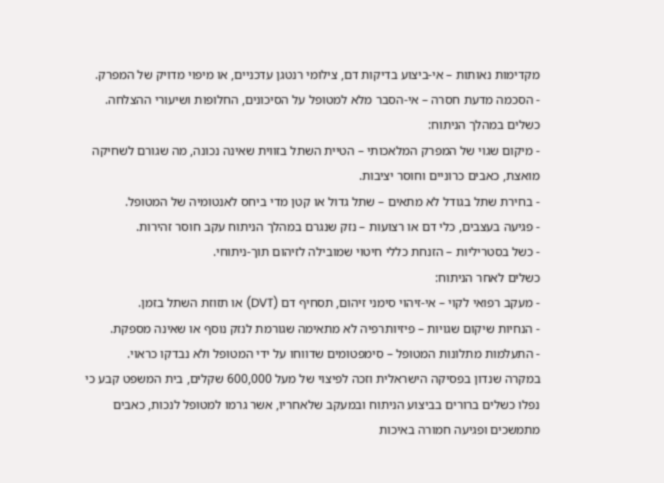מקדימות נאותות – אי-ביצוע בדיקות דם, צילומי רנטגן עדכניים, או מיפוי מדויק של המפרק.
- הסכמה מדעת חסרה – אי-הסבר מלא למטופל על הסיכונים, החלופות ושיעורי ההצלחה.
כשלים במהלך הניתוח:
- מיקום שגוי של המפרק המלאכותי – הטיית השתל בזווית שאינה נכונה, מה שגורם לשחיקה מואצת, כאבים כרוניים וחוסר יציבות.
- בחירת שתל בגודל לא מתאים – שתל גדול או קטן מדי ביחס לאנטומיה של המטופל.
- פגיעה בעצבים, כלי דם או רצועות – נזק שנגרם במהלך הניתוח עקב חוסר זהירות.
- כשל בסטריליות – הזנחת כללי חיטוי שמובילה לזיהום תוך-ניתוחי.
כשלים לאחר הניתוח:
- מעקב רפואי לקוי – אי-זיהוי סימני זיהום, תסחיף דם (DVT) או תזוזת השתל בזמן.
- הנחיות שיקום שגויות – פיזיותרפיה לא מתאימה שגורמת לנזק נוסף או שאינה מספקת.
- התעלמות מתלונות המטופל – סימפטומים שדווחו על ידי המטופל ולא נבדקו כראוי.
במקרה שנדון בפסיקה הישראלית וזכה לפיצוי של מעל 600,000 שקלים, בית המשפט קבע כי נפלו כשלים ברורים בביצוע הניתוח ובמעקב שלאחריו, אשר גרמו למטופל לנכות, כאבים מתמשכים ופגיעה חמורה באיכות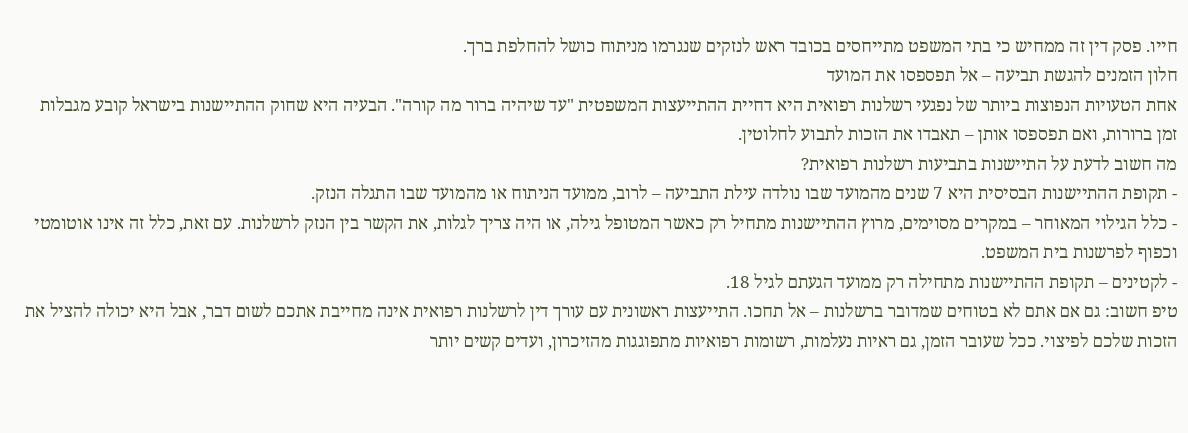חייו. פסק דין זה ממחיש כי בתי המשפט מתייחסים בכובד ראש לנזקים שנגרמו מניתוח כושל להחלפת ברך.
חלון הזמנים להגשת תביעה – אל תפספסו את המועד
אחת הטעויות הנפוצות ביותר של נפגעי רשלנות רפואית היא דחיית ההתייעצות המשפטית "עד שיהיה ברור מה קורה". הבעיה היא שחוק ההתיישנות בישראל קובע מגבלות זמן ברורות, ואם תפספסו אותן – תאבדו את הזכות לתבוע לחלוטין.
מה חשוב לדעת על התיישנות בתביעות רשלנות רפואית?
- תקופת ההתיישנות הבסיסית היא 7 שנים מהמועד שבו נולדה עילת התביעה – לרוב, ממועד הניתוח או מהמועד שבו התגלה הנזק.
- כלל הגילוי המאוחר – במקרים מסוימים, מרוץ ההתיישנות מתחיל רק כאשר המטופל גילה, או היה צריך לגלות, את הקשר בין הנזק לרשלנות. עם זאת, כלל זה אינו אוטומטי וכפוף לפרשנות בית המשפט.
- לקטינים – תקופת ההתיישנות מתחילה רק ממועד הגעתם לגיל 18.
טיפ חשוב: גם אם אתם לא בטוחים שמדובר ברשלנות – אל תחכו. התייעצות ראשונית עם עורך דין לרשלנות רפואית אינה מחייבת אתכם לשום דבר, אבל היא יכולה להציל את הזכות שלכם לפיצוי. ככל שעובר הזמן, גם ראיות נעלמות, רשומות רפואיות מתפוגגות מהזיכרון, ועדים קשים יותר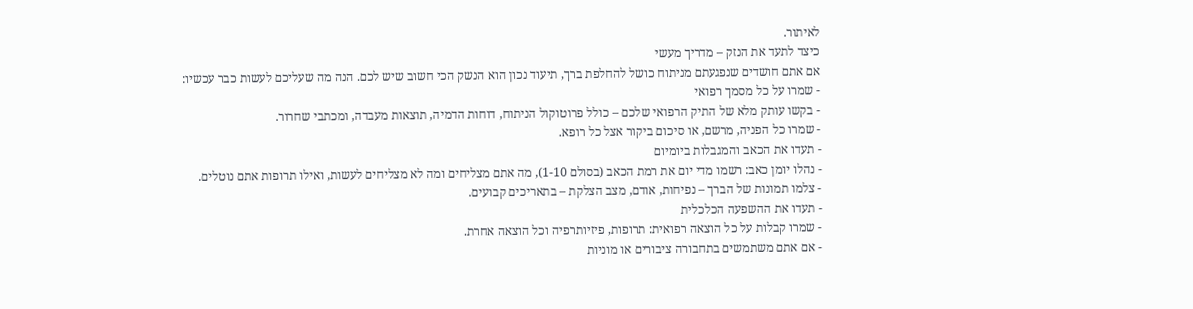לאיתור.
כיצד לתעד את הנזק – מדריך מעשי
אם אתם חושדים שנפגעתם מניתוח כושל להחלפת ברך, תיעוד נכון הוא הנשק הכי חשוב שיש לכם. הנה מה שעליכם לעשות כבר עכשיו:
- שמרו על כל מסמך רפואי
- בקשו עותק מלא של התיק הרפואי שלכם – כולל פרוטוקול הניתוח, דוחות הדמיה, תוצאות מעבדה, ומכתבי שחרור.
- שמרו כל הפניה, מרשם, או סיכום ביקור אצל כל רופא.
- תעדו את הכאב והמגבלות ביומיום
- נהלו יומן כאב: רשמו מדי יום את רמת הכאב (בסולם 1-10), מה אתם מצליחים ומה לא מצליחים לעשות, ואילו תרופות אתם נוטלים.
- צלמו תמונות של הברך – נפיחות, אודם, מצב הצלקת – בתאריכים קבועים.
- תעדו את ההשפעה הכלכלית
- שמרו קבלות על כל הוצאה רפואית: תרופות, פיזיותרפיה וכל הוצאה אחרת.
- אם אתם משתמשים בתחבורה ציבורים או מוניות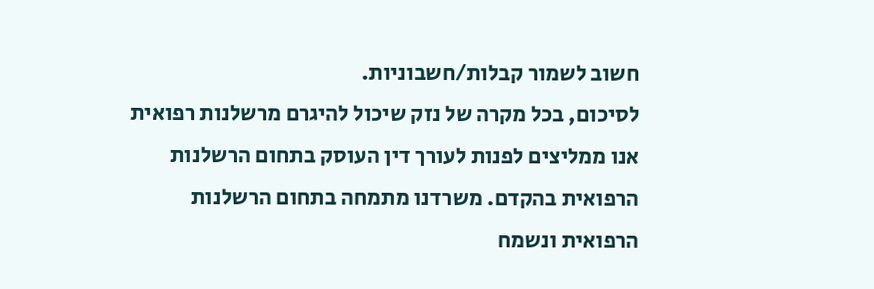חשוב לשמור קבלות/חשבוניות.
לסיכום, בכל מקרה של נזק שיכול להיגרם מרשלנות רפואית אנו ממליצים לפנות לעורך דין העוסק בתחום הרשלנות הרפואית בהקדם. משרדנו מתמחה בתחום הרשלנות הרפואית ונשמח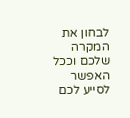לבחון את המקרה שלכם וככל האפשר לסייע לכם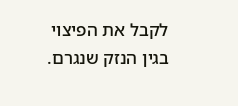לקבל את הפיצוי בגין הנזק שנגרם.